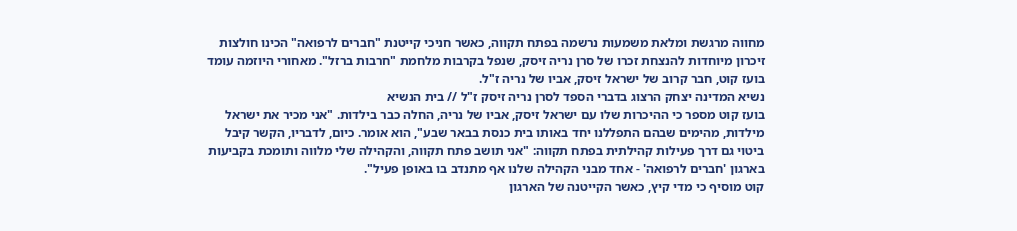מחווה מרגשת ומלאת משמעות נרשמה בפתח תקווה, כאשר חניכי קייטנת "חברים לרפואה" הכינו חולצות זיכרון מיוחדות להנצחת זכרו של סרן נריה זיסק, שנפל בקרבות מלחמת "חרבות ברזל". מאחורי היוזמה עומד בועז קוט, חבר קרוב של ישראל זיסק, אביו של נריה ז"ל.
נשיא המדינה יצחק הרצוג בדברי הספד לסרן נריה זיסק ז"ל // בית הנשיא
בועז קוט מספר כי ההיכרות שלו עם ישראל זיסק, אביו של נריה, החלה כבר בילדות. "אני מכיר את ישראל מילדות, מהימים שבהם התפללנו יחד באותו בית כנסת בבאר שבע", הוא אומר. כיום, לדבריו, הקשר קיבל ביטוי גם דרך פעילות קהילתית בפתח תקווה: "אני תושב פתח תקווה, והקהילה שלי מלווה ותומכת בקביעות בארגון 'חברים לרפואה' - אחד מבני הקהילה שלנו אף מתנדב בו באופן פעיל".
קוט מוסיף כי מדי קיץ, כאשר הקייטנה של הארגון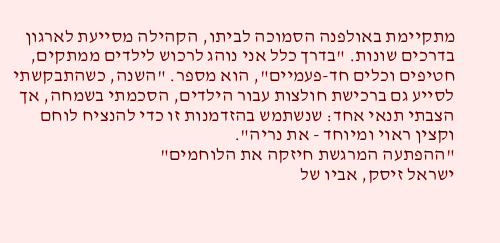מתקיימת באולפנה הסמוכה לביתו, הקהילה מסייעת לארגון בדרכים שונות. "בדרך כלל אני נוהג לרכוש לילדים ממתקים, חטיפים וכלים חד-פעמיים", הוא מספר. "השנה, כשהתבקשתי לסייע גם ברכישת חולצות עבור הילדים, הסכמתי בשמחה, אך הצבתי תנאי אחד: שנשתמש בהזדמנות זו כדי להנציח לוחם וקצין ראוי ומיוחד - את נריה".
"ההפתעה המרגשת חיזקה את הלוחמים"
ישראל זיסק, אביו של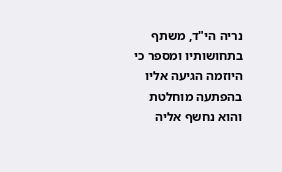נריה הי"ד, משתף בתחושותיו ומספר כי היוזמה הגיעה אליו בהפתעה מוחלטת והוא נחשף אליה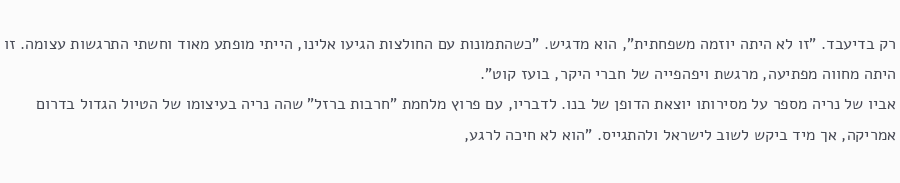רק בדיעבד. "זו לא היתה יוזמה משפחתית", הוא מדגיש. "כשהתמונות עם החולצות הגיעו אלינו, הייתי מופתע מאוד וחשתי התרגשות עצומה. זו היתה מחווה מפתיעה, מרגשת ויפהפייה של חברי היקר, בועז קוט".
אביו של נריה מספר על מסירותו יוצאת הדופן של בנו. לדבריו, עם פרוץ מלחמת "חרבות ברזל" שהה נריה בעיצומו של הטיול הגדול בדרום אמריקה, אך מיד ביקש לשוב לישראל ולהתגייס. "הוא לא חיכה לרגע,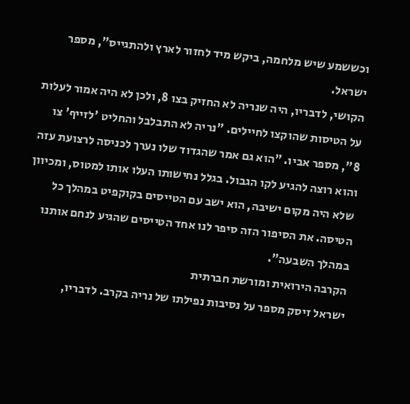וכששמע שיש מלחמה, ביקש מיד לחזור לארץ ולהתגייס", מספר ישראל.
הקושי, לדבריו, היה שנריה לא החזיק בצו 8, ולכן לא היה אמור לעלות על הטיסות שהוקצו לחיילים. "נריה לא התבלבל והחליט 'לזייף' צו 8", מספר אביו. "הוא גם אמר שהגדוד שלו נערך לכניסה לרצועת עזה והוא רוצה להגיע לקו הגבול. בגלל נחישותו העלו אותו למטוס, ומכיוון שלא היה מקום ישיבה, הוא ישב עם הטייסים בקוקפיט במהלך כל הטיסה. את הסיפור הזה סיפר לנו אחד הטייסים שהגיע לנחם אותנו במהלך השבעה".
הקרבה הירואית ומורשת חברתית
ישראל זיסק מספר על נסיבות נפילתו של נריה בקרב. לדבריו,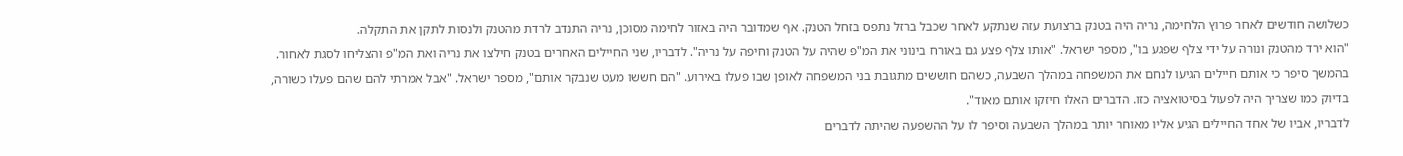כשלושה חודשים לאחר פרוץ הלחימה, נריה היה בטנק ברצועת עזה שנתקע לאחר שכבל ברזל נתפס בזחל הטנק. אף שמדובר היה באזור לחימה מסוכן, נריה התנדב לרדת מהטנק ולנסות לתקן את התקלה.
"הוא ירד מהטנק ונורה על ידי צלף שפגע בו", מספר ישראל. "אותו צלף פצע גם באורח בינוני את המ"פ שהיה על הטנק וחיפה על נריה". לדבריו, שני החיילים האחרים בטנק חילצו את נריה ואת המ"פ והצליחו לסגת לאחור.
בהמשך סיפר כי אותם חיילים הגיעו לנחם את המשפחה במהלך השבעה, כשהם חוששים מתגובת בני המשפחה לאופן שבו פעלו באירוע. "הם חששו מעט שנבקר אותם", מספר ישראל. "אבל אמרתי להם שהם פעלו כשורה, בדיוק כמו שצריך היה לפעול בסיטואציה כזו. הדברים האלו חיזקו אותם מאוד".
לדבריו, אביו של אחד החיילים הגיע אליו מאוחר יותר במהלך השבעה וסיפר לו על ההשפעה שהיתה לדברים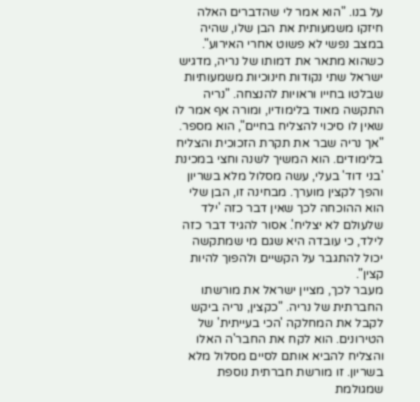על בנו. "הוא אמר לי שהדברים האלה חיזקו משמעותית את הבן שלו, שהיה במצב נפשי לא פשוט אחרי האירוע".
כשהוא מתאר את דמותו של נריה, מדגיש ישראל שתי נקודות חינוכיות משמעותיות שבלטו בחייו וראויות להנצחה. "נריה התקשה מאוד בלימודיו, ומורה אף אמר לו שאין לו סיכוי להצליח בחיים", הוא מספר. "אך נריה שבר את תקרת הזכוכית והצליח בלימודים. הוא המשיך לשנה וחצי במכינת 'בני דוד' בעלי, עשה מסלול מלא בשריון והפך לקצין מוערך. מבחינה זו, הבן שלי הוא ההוכחה לכך שאין דבר כזה 'ילד שלעולם לא יצליח'. אסור להגיד דבר כזה לילד, כי עובדה היא שגם מי שמתקשה יכול להתגבר על הקשיים ולהפוך להיות קצין".
מעבר לכך, מציין ישראל את מורשתו החברתית של נריה. "כקצין, נריה ביקש לקבל את המחלקה 'הכי בעייתית' של הטירונים. הוא לקח את החבר'ה האלו והצליח להביא אותם לסיים מסלול מלא בשריון. זו מורשת חברתית נוספת שמגולמת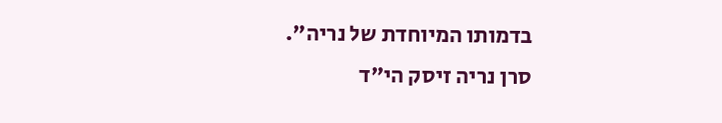בדמותו המיוחדת של נריה".
סרן נריה זיסק הי"ד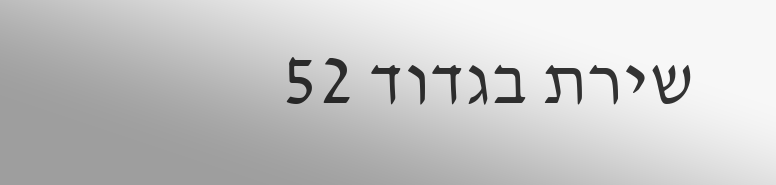שירת בגדוד 52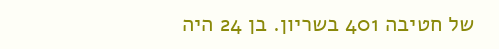של חטיבה 401 בשריון. בן 24 היה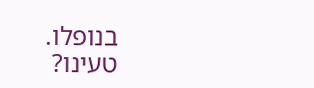בנופלו.
טעינו?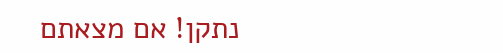נתקן! אם מצאתם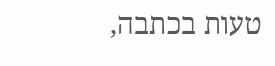טעות בכתבה,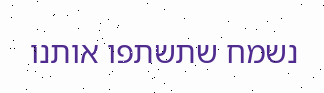נשמח שתשתפו אותנו